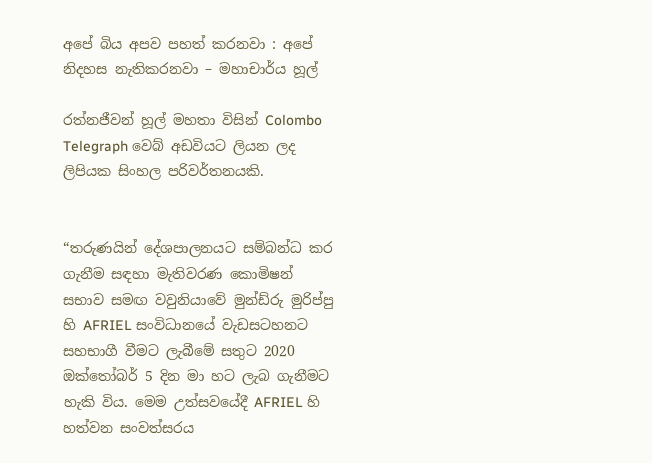අපේ බිය අපව පහත් කරනවා : අපේ නිදහස නැතිකරනවා – මහාචාර්ය හූල්

රත්නජීවන් හූල් මහතා විසින් Colombo Telegraph වෙබ් අඩවියට ලියන ලද ලිපියක සිංහල පරිවර්තනයකි.


“තරුණයින් දේශපාලනයට සම්බන්ධ කර ගැනීම සඳහා මැතිවරණ කොමිෂන් සභාව සමඟ වවුනියාවේ මුන්ඩ්රු මුරිප්පු හි AFRIEL සංවිධානයේ වැඩසටහනට සහභාගී වීමට ලැබීමේ සතුට 2020 ඔක්තෝබර් 5 දින මා හට ලැබ ගැනීමට හැකි විය. මෙම උත්සවයේදී AFRIEL හි හත්වන සංවත්සරය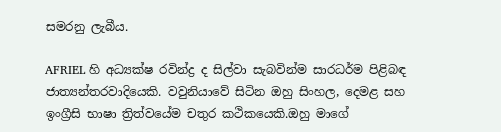සමරනු ලැබීය.

AFRIEL හි අධ්‍යක්ෂ රවින්ද්‍ර ද සිල්වා සැබවින්ම සාරධර්ම පිළිබඳ ජාත්‍යන්තරවාදියෙකි. වවුනියාවේ සිටින ඔහු සිංහල, දෙමළ සහ ඉංග්‍රීසි භාෂා ත්‍රිත්වයේම චතුර කථිකයෙකි.ඔහු මාගේ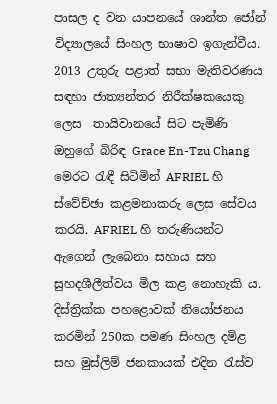පාසල ද වන යාපනයේ ශාන්ත ජෝන් විද්‍යාලයේ සිංහල භාෂාව ඉගැන්වීය. 2013 උතුරු පළාත් සභා මැතිවරණය සඳහා ජාත්‍යන්තර නිරීක්ෂකයෙකු ලෙස  තායිවානයේ සිට පැමිණි ඔහුගේ බිරිඳ Grace En-Tzu Chang මෙරට රැඳී සිටිමින් AFRIEL හි ස්වේච්ඡා කළමනාකරු ලෙස සේවය කරයි. AFRIEL හි තරුණියන්ට ඇගෙන් ලැබෙනා සහාය සහ සුහදශීලීත්වය මිල කළ නොහැකි ය. දිස්ත්‍රික්ක පහළොවක් නියෝජනය කරමින් 250ක පමණ සිංහල දමිළ සහ මුස්ලිම් ජනකායක් එදින රැස්ව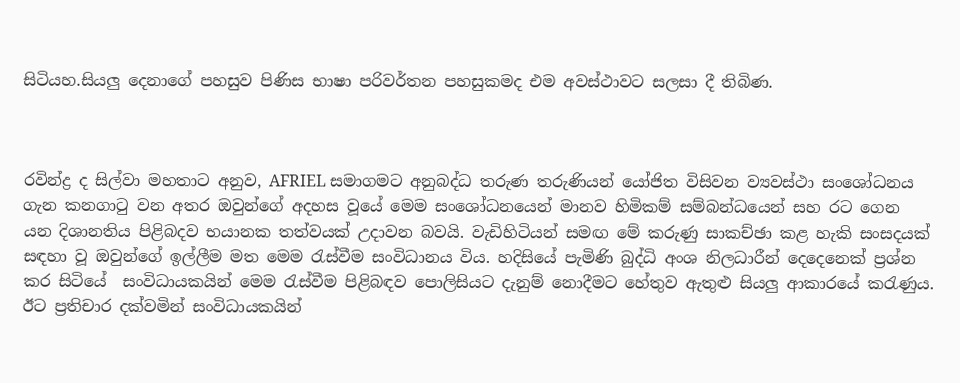සිටියහ.සියලු දෙනාගේ පහසුව පිණිස භාෂා පරිවර්තන පහසුකමද එම අවස්ථාවට සලසා දී තිබිණ.



රවින්ද්‍ර ද සිල්වා මහතාට අනුව, AFRIEL සමාගමට අනුබද්ධ තරුණ තරුණියන් යෝජිත විසිවන ව්‍යවස්ථා සංශෝධනය ගැන කනගාටු වන අතර ඔවුන්ගේ අදහස වූයේ මෙම සංශෝධනයෙන් මානව හිමිකම් සම්බන්ධයෙන් සහ රට ගෙන යන දිශානතිය පිළිබදව භයානක තත්වයක් උදාවන බවයි. වැඩිහිටියන් සමඟ මේ කරුණු සාකච්ඡා කළ හැකි සංසදයක් සඳහා වූ ඔවුන්ගේ ඉල්ලීම මත මෙම රැස්වීම සංවිධානය විය. හදිසියේ පැමිණි බුද්ධි අංශ නිලධාරීන් දෙදෙනෙක් ප්‍රශ්න කර සිටියේ  සංවිධායකයින් මෙම රැස්වීම පිළිබඳව පොලිසියට දැනුම් නොදීමට හේතුව ඇතුළු සියලු ආකාරයේ කරැණුය. ඊට ප්‍රතිචාර දක්වමින් සංවිධායකයින්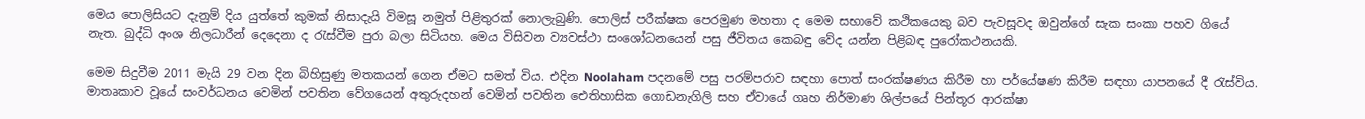මෙය පොලිසියට දැනුම් දිය යුත්තේ කුමක් නිසාදැයි විමසූ නමුත් පිළිතුරක් නොලැබුණි. පොලිස් පරීක්ෂක පෙරමුණ මහතා ද මෙම සභාවේ කථිකයෙකු බව පැවසූවද ඔවුන්ගේ සැක සංකා පහව ගියේ නැත. බුද්ධි අංශ නිලධාරීන් දෙදෙනා ද රැස්වීම පුරා බලා සිටියහ. මෙය විසිවන ව්‍යවස්ථා සංශෝධනයෙන් පසු ජීවිතය කෙබඳු වේද යන්න පිළිබඳ පුරෝකථනයකි.

මෙම සිදුවීම 2011 මැයි 29 වන දින බිහිසුණු මතකයන් ගෙන ඒමට සමත් විය. එදින Noolaham පදනමේ පසු පරම්පරාව සඳහා පොත් සංරක්ෂණය කිරීම හා පර්යේෂණ කිරීම සඳහා යාපනයේ දී රැස්විය. මාතෘකාව වූයේ සංවර්ධනය වෙමින් පවතින වේගයෙන් අතුරුදහන් වෙමින් පවතින ඓතිහාසික ගොඩනැගිලි සහ ඒවායේ ගෘහ නිර්මාණ ශිල්පයේ පින්තූර ආරක්ෂා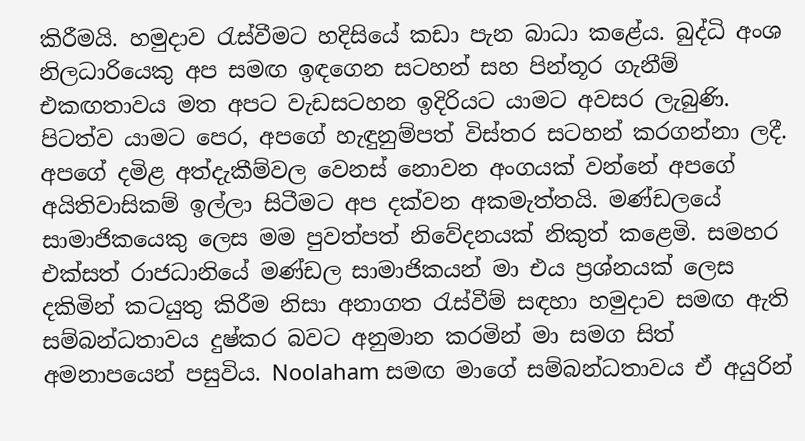කිරීමයි. හමුදාව රැස්වීමට හදිසියේ කඩා පැන බාධා කළේය. බුද්ධි අංශ නිලධාරියෙකු අප සමඟ ඉඳගෙන සටහන් සහ පින්තූර ගැනීම් එකඟතාවය මත අපට වැඩසටහන ඉදිරියට යාමට අවසර ලැබුණි. පිටත්ව යාමට පෙර, අපගේ හැඳුනුම්පත් විස්තර සටහන් කරගන්නා ලදී. අපගේ දමිළ අත්දැකීම්වල වෙනස් නොවන අංගයක් වන්නේ අපගේ අයිතිවාසිකම් ඉල්ලා සිටීමට අප දක්වන අකමැත්තයි. මණ්ඩලයේ සාමාජිකයෙකු ලෙස මම පුවත්පත් නිවේදනයක් නිකුත් කළෙමි. සමහර එක්සත් රාජධානියේ මණ්ඩල සාමාජිකයන් මා එය ප්‍රශ්නයක් ලෙස දකිමින් කටයුතු කිරීම නිසා අනාගත රැස්වීම් සඳහා හමුදාව සමඟ ඇති සම්බන්ධතාවය දුෂ්කර බවට අනුමාන කරමින් මා සමග සිත් අමනාපයෙන් පසුවිය. Noolaham සමඟ මාගේ සම්බන්ධතාවය ඒ අයුරින්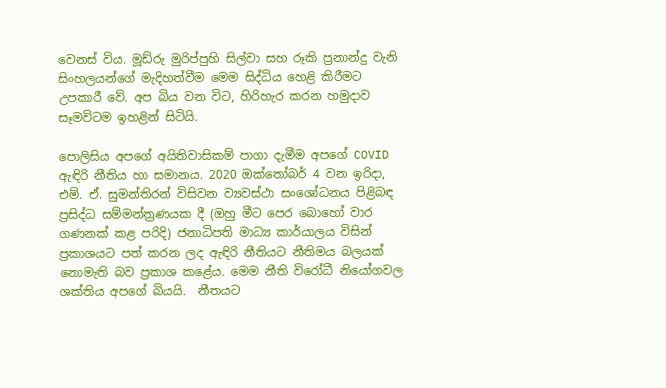වෙනස් විය. මූඩ්රු මුරිප්පුහි සිල්වා සහ රූකි ප්‍රනාන්දු වැනි සිංහලයන්ගේ මැදිහත්වීම මෙම සිද්ධිය හෙළි කිරීමට උපකාරී වේ. අප බිය වන විට, හිරිහැර කරන හමුදාව සෑමවිටම ඉහළින් සිටියි.

පොලිසිය අපගේ අයිතිවාසිකම් පාගා දැමීම අපගේ COVID ඇඳිරි නීතිය හා සමානය. 2020 ඔක්තෝබර් 4 වන ඉරිදා, එම්. ඒ. සුමන්තිරන් විසිවන ව්‍යවස්ථා සංශෝධනය පිළිබඳ ප්‍රසිද්ධ සම්මන්ත්‍රණයක දී (ඔහු මීට පෙර බොහෝ වාර ගණනක් කළ පරිදි) ජනාධිපති මාධ්‍ය කාර්යාලය විසින් ප්‍රකාශයට පත් කරන ලද ඇඳිරි නීතියට නීතිමය බලයක් නොමැති බව ප්‍රකාශ කළේය. මෙම නීති විරෝධී නියෝගවල ශක්තිය අපගේ බියයි.  නීතයට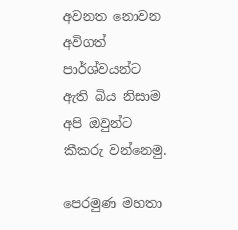අවනත නොවන අවිගත් පාර්ශ්වයන්ට ඇති බිය නිසාම අපි ඔවුන්ට කීකරු වන්නෙමු.

පෙරමුණ මහතා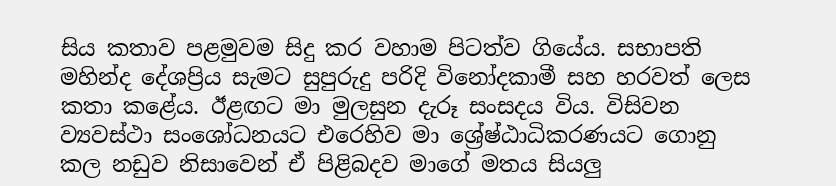සිය කතාව පළමුවම සිදු කර වහාම පිටත්ව ගියේය. සභාපති මහින්ද දේශප්‍රිය සැමට සුපුරුදු පරිදි විනෝදකාමී සහ හරවත් ලෙස කතා කළේය. ඊළඟට මා මුලසුන දැරූ සංසදය විය. විසිවන ව්‍යවස්ථා සංශෝධනයට එරෙහිව මා ශ්‍රේෂ්ඨාධිකරණයට ගොනු කල නඩුව නිසාවෙන් ඒ පිළිබදව මාගේ මතය සියලු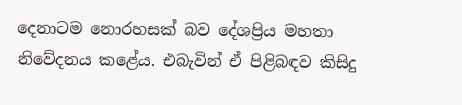දෙනාටම නොරහසක් බව දේශප්‍රිය මහතා නිවේදනය කළේය. එබැවින් ඒ පිළිබඳව කිසිදු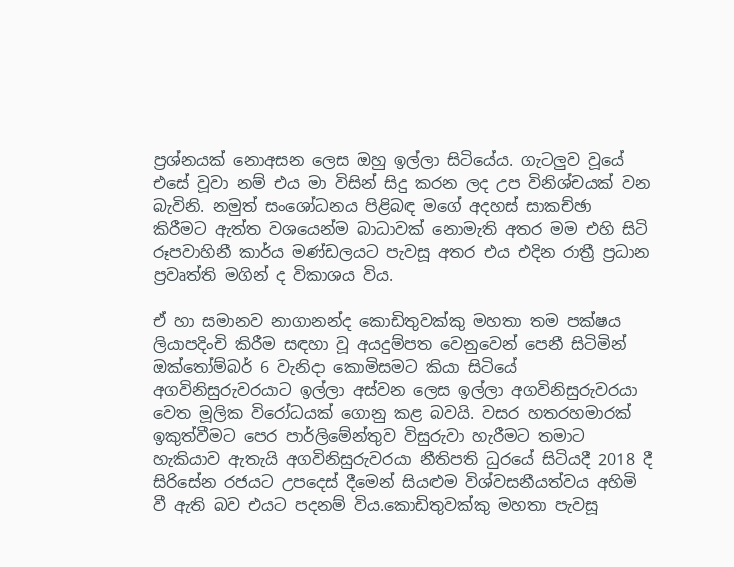ප්‍රශ්නයක් නොඅසන ලෙස ඔහු ඉල්ලා සිටියේය. ගැටලුව වූයේ එසේ වූවා නම් එය මා විසින් සිදු කරන ලද උප විනිශ්චයක් වන බැවිනි. නමුත් සංශෝධනය පිළිබඳ මගේ අදහස් සාකච්ඡා කිරීමට ඇත්ත වශයෙන්ම බාධාවක් නොමැති අතර මම එහි සිටි රූපවාහිනී කාර්ය මණ්ඩලයට පැවසූ අතර එය එදින රාත්‍රී ප්‍රධාන ප්‍රවෘත්ති මගින් ද විකාශය විය.

ඒ හා සමානව නාගානන්ද කොඩිතුවක්කු මහතා තම පක්ෂය ලියාපදිංචි කිරීම සඳහා වූ අයදුම්පත වෙනුවෙන් පෙනී සිටිමින් ඔක්තෝම්බර් 6 වැනිදා කොමිසමට කියා සිටියේ අගවිනිසුරුවරයාට ඉල්ලා අස්වන ලෙස ඉල්ලා අගවිනිසුරුවරයා වෙත මූලික විරෝධයක් ගොනු කළ බවයි. වසර හතරහමාරක් ඉකුත්වීමට පෙර පාර්ලිමේන්තුව විසුරුවා හැරීමට තමාට හැකියාව ඇතැයි අගවිනිසුරුවරයා නීතිපති ධුරයේ සිටියදී 2018 දී සිරිසේන රජයට උපදෙස් දීමෙන් සියළුම විශ්වසනීයත්වය අහිමි වී ඇති බව එයට පදනම් විය.කොඩිතුවක්කු මහතා පැවසූ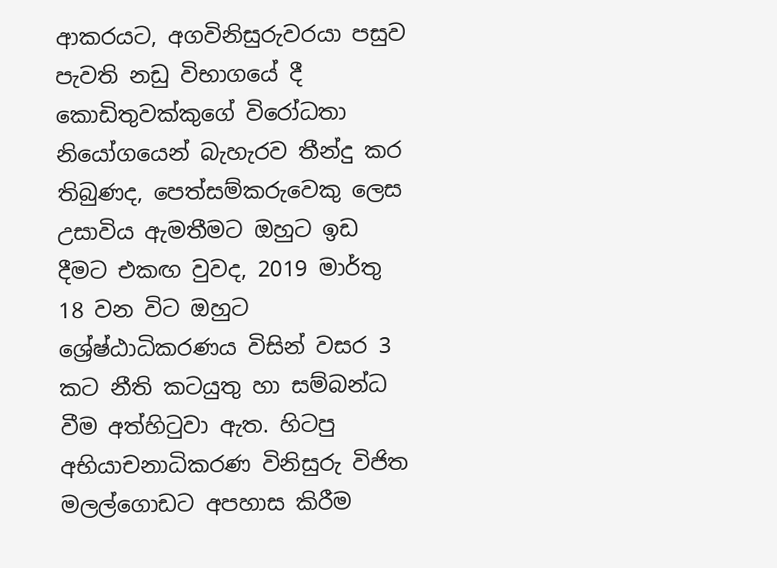ආකරයට, අගවිනිසුරුවරයා පසුව පැවති නඩු විභාගයේ දී කොඩිතුවක්කුගේ විරෝධතා නියෝගයෙන් බැහැරව තීන්දු කර තිබුණද, පෙත්සම්කරුවෙකු ලෙස උසාවිය ඇමතීමට ඔහුට ඉඩ දීමට එකඟ වුවද, 2019 මාර්තු 18 වන විට ඔහුට ශ්‍රේෂ්ඨාධිකරණය විසින් වසර 3 කට නීති කටයුතු හා සම්බන්ධ වීම අත්හිටුවා ඇත. හිටපු අභියාචනාධිකරණ විනිසුරු විජිත මලල්ගොඩට අපහාස කිරීම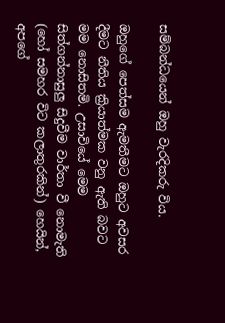සම්බන්ධයෙන් ඔහු වැරදිකරු විය.

ඔහුගේ පෙත්සම ඇමතීමට ඔහුට අවසර දීමට නීතිය ක්‍රියාත්මක වනු ඇති බවට මම නොසිතමි. උසාවියේ මෙම සිත්ගන්නාසුලු සිදුවීම වාර්තා වී නොමැති (හෝ සමහර විට කලාතුරකින්) හෙයින්, අපගේ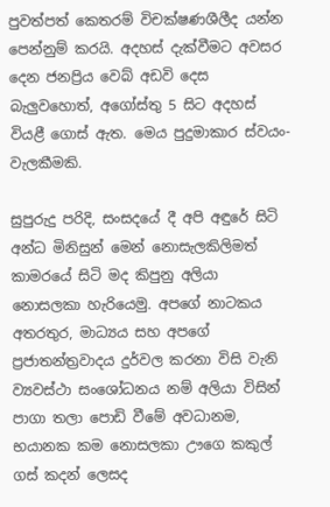පුවත්පත් කෙතරම් විචක්ෂණශීලීද යන්න පෙන්නුම් කරයි. අදහස් දැක්වීමට අවසර දෙන ජනප්‍රිය වෙබ් අඩවි දෙස බැලුවහොත්, අගෝස්තු 5 සිට අදහස් වියළී ගොස් ඇත. මෙය පුදුමාකාර ස්වයං-වැලකීමකි.

සුපුරුදු පරිදි, සංසදයේ දී අපි අඳුරේ සිටි අන්ධ මිනිසුන් මෙන් නොසැලකිලිමත් කාමරයේ සිටි මද කිපුනු අලියා නොසලකා හැරියෙමු. අපගේ නාටකය අතරතුර, මාධ්‍යය සහ අපගේ ප්‍රජාතන්ත්‍රවාදය දුර්වල කරනා විසි වැනි ව්‍යවස්ථා සංශෝධනය නම් අලියා විසින් පාගා තලා පොඩි වීමේ අවධානම, භයානක කම නොසලකා ඌගෙ කකුල් ගස් කදන් ලෙසද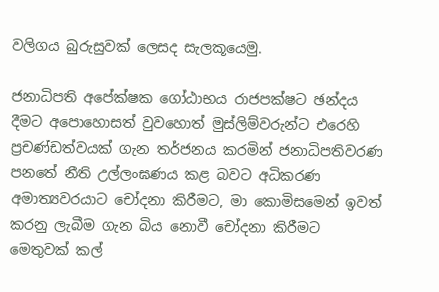වලිගය බුරුසුවක් ලෙසද සැලකූයෙමු.

ජනාධිපති අපේක්ෂක ගෝඨාභය රාජපක්ෂට ඡන්දය දීමට අපොහොසත් වුවහොත් මුස්ලිම්වරුන්ට එරෙහි ප්‍රචණ්ඩත්වයක් ගැන තර්ජනය කරමින් ජනාධිපතිවරණ පනතේ නීති උල්ලංඝණය කළ බවට අධිකරණ අමාත්‍යවරයාට චෝදනා කිරීමට, මා කොමිසමෙන් ඉවත් කරනු ලැබීම ගැන බිය නොවී චෝදනා කිරීමට මෙතුවක් කල්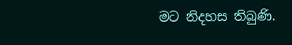මට නිදහස තිබුණි.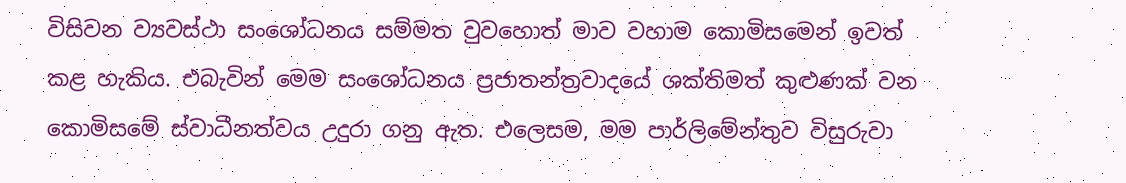විසිවන ව්‍යවස්ථා සංශෝධනය සම්මත වුවහොත් මාව වහාම කොමිසමෙන් ඉවත් කළ හැකිය. එබැවින් මෙම සංශෝධනය ප්‍රජාතන්ත්‍රවාදයේ ශක්තිමත් කුළුණක් වන කොමිසමේ ස්වාධීනත්වය උදුරා ගනු ඇත. එලෙසම, මම පාර්ලිමේන්තුව විසුරුවා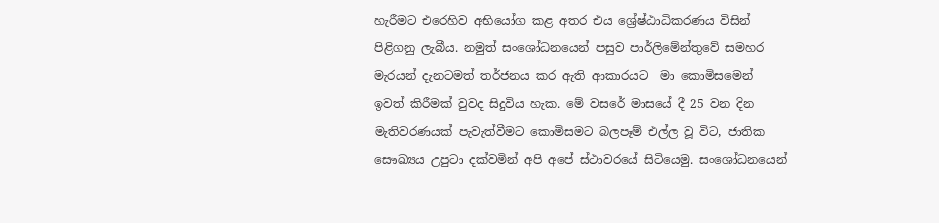හැරීමට එරෙහිව අභියෝග කළ අතර එය ශ්‍රේෂ්ඨාධිකරණය විසින් පිළිගනු ලැබීය. නමුත් සංශෝධනයෙන් පසුව පාර්ලිමේන්තුවේ සමහර මැරයන් දැනටමත් තර්ජනය කර ඇති ආකාරයට  මා කොමිසමෙන් ඉවත් කිරීමක් වුවද සිදුවිය හැක. මේ වසරේ මාසයේ දී 25 වන දින මැතිවරණයක් පැවැත්වීමට කොමිසමට බලපෑම් එල්ල වූ විට, ජාතික සෞඛ්‍යය උපුටා දක්වමින් අපි අපේ ස්ථාවරයේ සිටියෙමු. සංශෝධනයෙන්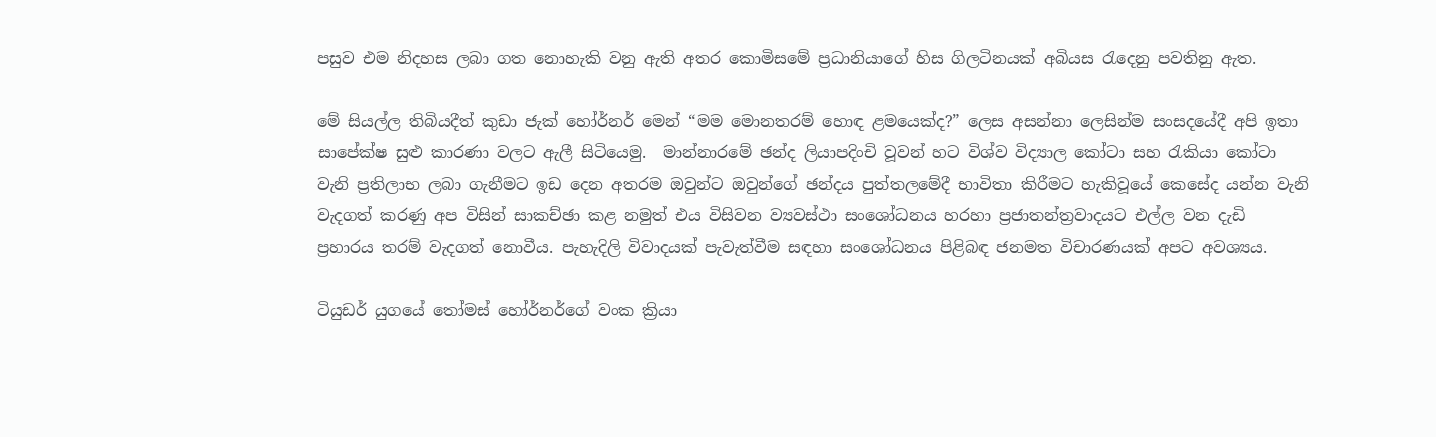පසුව එම නිදහස ලබා ගත නොහැකි වනු ඇති අතර කොමිසමේ ප්‍රධානියාගේ හිස ගිලටිනයක් අබියස රැදෙනු පවතිනු ඇත.

මේ සියල්ල තිබියදීත් කුඩා ජැක් හෝර්නර් මෙන් “මම මොනතරම් හොඳ ළමයෙක්ද?” ලෙස අසන්නා ලෙසින්ම සංසදයේදී අපි ඉතා සාපේක්ෂ සුළු කාරණා වලට ඇලී සිටියෙමු.  මාන්නාරමේ ඡන්ද ලියාපදිංචි වූවන් හට විශ්ව විද්‍යාල කෝටා සහ රැකියා කෝටා වැනි ප්‍රතිලාභ ලබා ගැනීමට ඉඩ දෙන අතරම ඔවුන්ට ඔවුන්ගේ ඡන්දය පුත්තලමේදී භාවිතා කිරීමට හැකිවූයේ කෙසේද යන්න වැනි වැදගත් කරණු අප විසින් සාකච්ඡා කළ නමුත් එය විසිවන ව්‍යවස්ථා සංශෝධනය හරහා ප්‍රජාතන්ත්‍රවාදයට එල්ල වන දැඩි ප්‍රහාරය තරම් වැදගත් නොවීය. පැහැදිලි විවාදයක් පැවැත්වීම සඳහා සංශෝධනය පිළිබඳ ජනමත විචාරණයක් අපට අවශ්‍යය.

ටියුඩර් යුගයේ තෝමස් හෝර්නර්ගේ වංක ක්‍රියා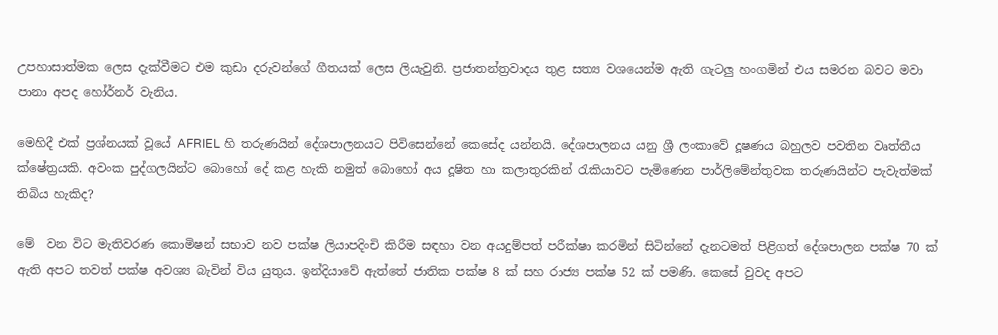උපහාසාත්මක ලෙස දැක්වීමට එම කුඩා දරුවන්ගේ ගීතයක් ලෙස ලියැවුනි. ප්‍රජාතන්ත්‍රවාදය තුළ සත්‍ය වශයෙන්ම ඇති ගැටලු හංගමින් එය සමරන බවට මවා පානා අපද හෝර්නර් වැනිය.

මෙහිදී එක් ප්‍රශ්නයක් වූයේ AFRIEL හි තරුණයින් දේශපාලනයට පිවිසෙන්නේ කෙසේද යන්නයි. දේශපාලනය යනු ශ්‍රී ලංකාවේ දූෂණය බහුලව පවතින වෘත්තීය ක්ෂේත්‍රයකි. අවංක පුද්ගලයින්ට බොහෝ දේ කළ හැකි නමුත් බොහෝ අය දූෂිත හා කලාතුරකින් රැකියාවට පැමිණෙන පාර්ලිමේන්තුවක තරුණයින්ට පැවැත්මක් තිබිය හැකිද?

මේ  වන විට මැතිවරණ කොමිෂන් සභාව නව පක්ෂ ලියාපදිංචි කිරීම සඳහා වන අයදුම්පත් පරීක්ෂා කරමින් සිටින්නේ දැනටමත් පිළිගත් දේශපාලන පක්ෂ 70 ක් ඇති අපට තවත් පක්ෂ අවශ්‍ය බැවින් විය යුතුය. ඉන්දියාවේ ඇත්තේ ජාතික පක්ෂ 8 ක් සහ රාජ්‍ය පක්ෂ 52 ක් පමණි. කෙසේ වුවද අපට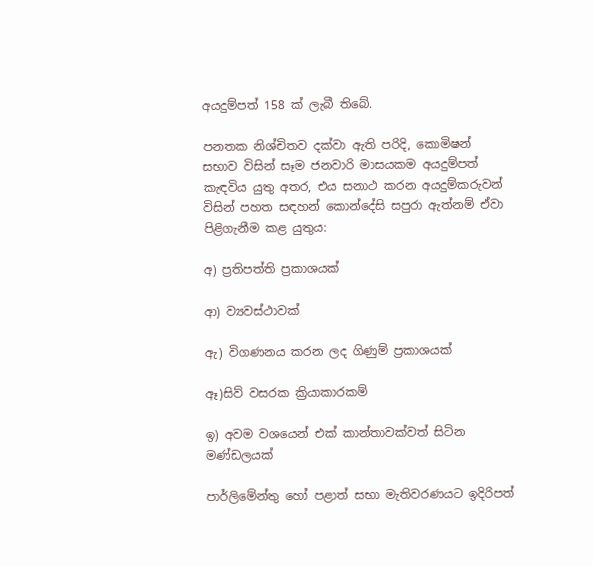අයදුම්පත් 158 ක් ලැබී තිබේ.

පනතක නිශ්චිතව දක්වා ඇති පරිදි, කොමිෂන් සභාව විසින් සෑම ජනවාරි මාසයකම අයදුම්පත් කැඳවිය යුතු අතර, එය සනාථ කරන අයදුම්කරුවන් විසින් පහත සඳහන් කොන්දේසි සපුරා ඇත්නම් ඒවා පිළිගැනීම කළ යුතුය:

අ) ප්‍රතිපත්ති ප්‍රකාශයක්

ආ) ව්‍යවස්ථාවක්

ඇ) විගණනය කරන ලද ගිණුම් ප්‍රකාශයක්

ඈ)සිව් වසරක ක්‍රියාකාරකම්

ඉ) අවම වශයෙන් එක් කාන්තාවක්වත් සිටින මණ්ඩලයක්

පාර්ලිමේන්තු හෝ පළාත් සභා මැතිවරණයට ඉදිරිපත්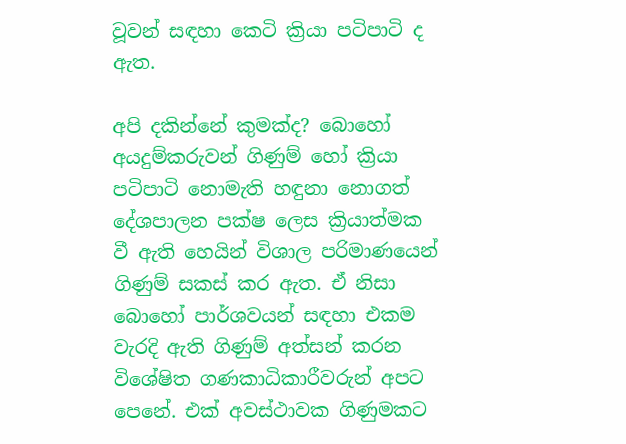වූවන් සඳහා කෙටි ක්‍රියා පටිපාටි ද ඇත.

අපි දකින්නේ කුමක්ද? බොහෝ අයදුම්කරුවන් ගිණුම් හෝ ක්‍රියා පටිපාටි නොමැති හඳුනා නොගත් දේශපාලන පක්ෂ ලෙස ක්‍රියාත්මක වී ඇති හෙයින් විශාල පරිමාණයෙන් ගිණුම් සකස් කර ඇත. ඒ නිසා බොහෝ පාර්ශවයන් සඳහා එකම වැරදි ඇති ගිණුම් අත්සන් කරන විශේෂිත ගණකාධිකාරීවරුන් අපට පෙනේ. එක් අවස්ථාවක ගිණුමකට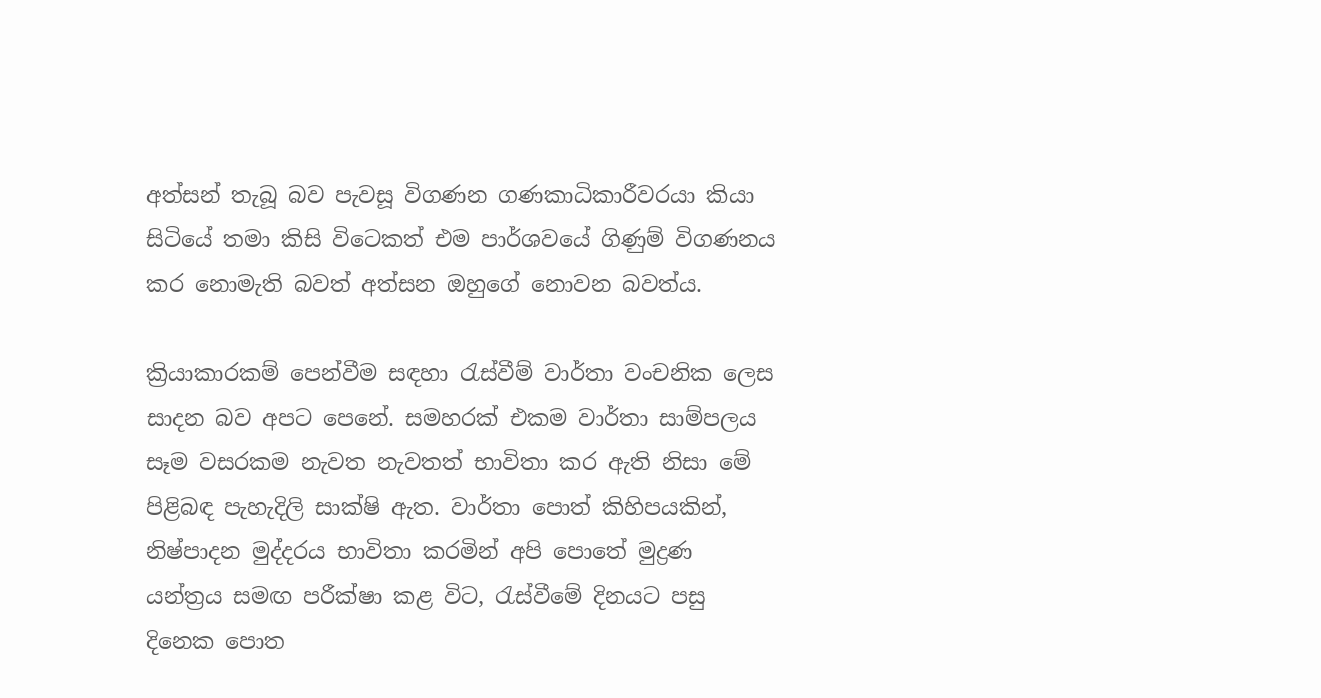අත්සන් තැබූ බව පැවසූ විගණන ගණකාධිකාරීවරයා කියා සිටියේ තමා කිසි විටෙකත් එම පාර්ශවයේ ගිණුම් විගණනය කර නොමැති බවත් අත්සන ඔහුගේ නොවන බවත්ය.

ක්‍රියාකාරකම් පෙන්වීම සඳහා රැස්වීම් වාර්තා වංචනික ලෙස සාදන බව අපට පෙනේ. සමහරක් එකම වාර්තා සාම්පලය සෑම වසරකම නැවත නැවතත් භාවිතා කර ඇති නිසා මේ පිළිබඳ පැහැදිලි සාක්ෂි ඇත. වාර්තා පොත් කිහිපයකින්, නිෂ්පාදන මුද්දරය භාවිතා කරමින් අපි පොතේ මුද්‍රණ යන්ත්‍රය සමඟ පරීක්ෂා කළ විට, රැස්වීමේ දිනයට පසු දිනෙක පොත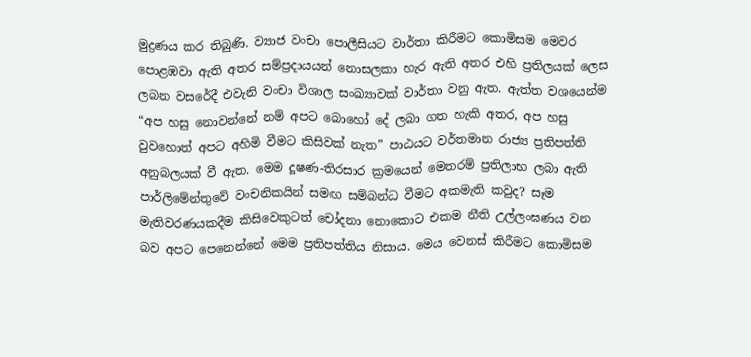මුද්‍රණය කර තිබුණි. ව්‍යාජ වංචා පොලීසියට වාර්තා කිරීමට කොමිසම මෙවර පොළඹවා ඇති අතර සම්ප්‍රදායයන් නොසලකා හැර ඇති අතර එහි ප්‍රතිලයක් ලෙස ලබන වසරේදී එවැනි වංචා විශාල සංඛ්‍යාවක් වාර්තා වනු ඇත. ඇත්ත වශයෙන්ම “අප හසු නොවන්නේ නම් අපට බොහෝ දේ ලබා ගත හැකි අතර, අප හසු වුවහොත් අපට අහිමි වීමට කිසිවක් නැත” පාඨයට වර්තමාන රාජ්‍ය ප්‍රතිපත්ති අනුබලයක් වී ඇත. මෙම දූෂණ-තිරසාර ක්‍රමයෙන් මෙතරම් ප්‍රතිලාභ ලබා ඇති පාර්ලිමේන්තුවේ වංචනිකයින් සමඟ සම්බන්ධ වීමට අකමැති කවුද? සෑම මැතිවරණයකදීම කිසිවෙකුටත් චෝදනා නොකොට එකම නීති උල්ලංඝණය වන බව අපට පෙනෙන්නේ මෙම ප්‍රතිපත්තිය නිසාය. මෙය වෙනස් කිරීමට කොමිසම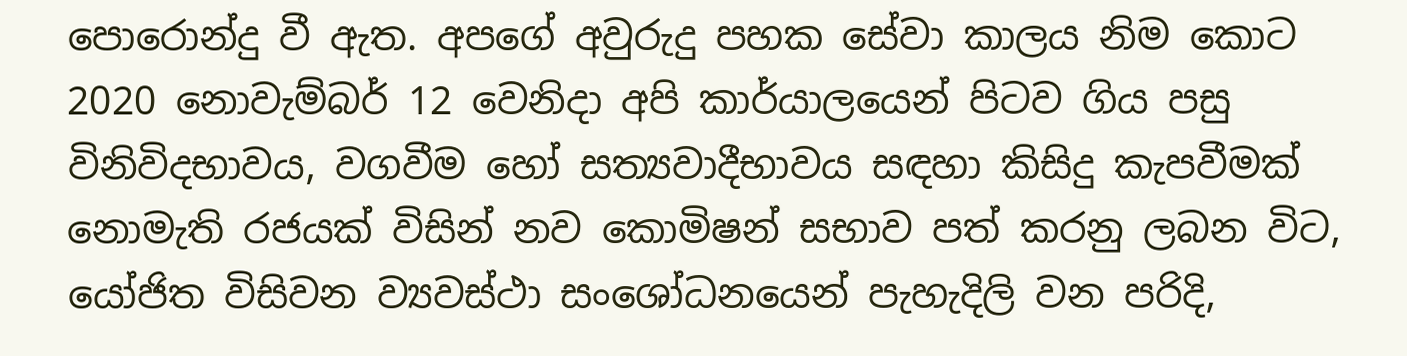පොරොන්දු වී ඇත. අපගේ අවුරුදු පහක සේවා කාලය නිම කොට 2020 නොවැම්බර් 12 වෙනිදා අපි කාර්යාලයෙන් පිටව ගිය පසු විනිවිදභාවය, වගවීම හෝ සත්‍යවාදීභාවය සඳහා කිසිදු කැපවීමක් නොමැති රජයක් විසින් නව කොමිෂන් සභාව පත් කරනු ලබන විට, යෝජිත විසිවන ව්‍යවස්ථා සංශෝධනයෙන් පැහැදිලි වන පරිදි,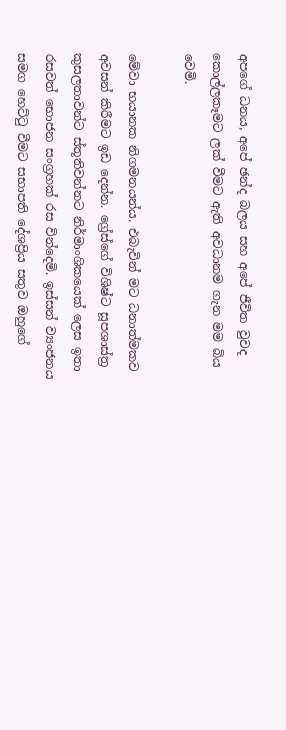අපගේ ධනය, අපේ ඡන්ද බලය සහ අපේ ජීවිත වුවද කොල්ලකෑමට ලක් වීමට ඇති අවධානම ගැන මම බිය වෙමි.

මේවා භයානක නිගමනයන්ය. එබැවින් මට ධනාත්මකව අවසන් කිරීමට ඉඩ දෙන්න. ග්‍රේස්ගේ විශිෂ්ට සූපශාස්ත්‍ර කුසලතාවන්ට ස්තූතිවන්නට නිර්මාංශිකයෙක් ලෙස ඉතා රසවත් භොජන සංග්‍රහක් රස වින්දෙමි. ඉස්සන් ව්‍යංජනය සමග හෙට්ටු වීමට සභාපති දේශප්‍රිය සතුව ඔහුගේ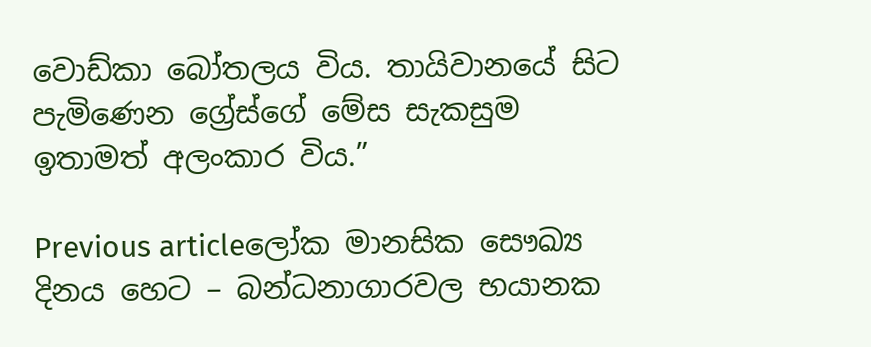වොඩ්කා බෝතලය විය. තායිවානයේ සිට පැමිණෙන ග්‍රේස්ගේ මේස සැකසුම ඉතාමත් අලංකාර විය.”

Previous articleලෝක මානසික සෞඛ්‍ය දිනය හෙට – බන්ධනාගාරවල භයානක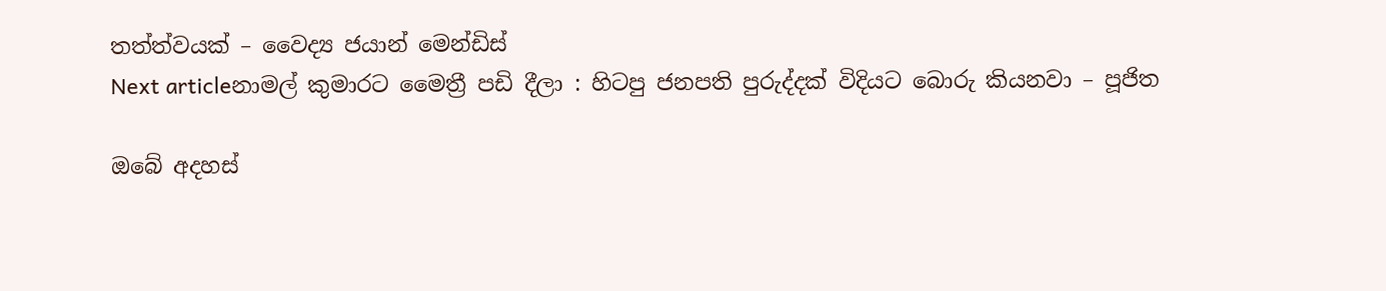තත්ත්වයක් – වෛද්‍ය ජයාන් මෙන්ඩිස්
Next articleනාමල් කුමාරට මෛත්‍රී පඩි දීලා : හිටපු ජනපති පුරුද්දක් විදියට බොරු කියනවා – පූජිත

ඔබේ අදහස්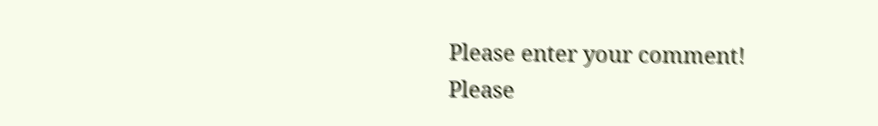Please enter your comment!
Please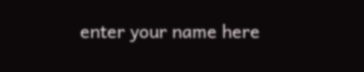enter your name here